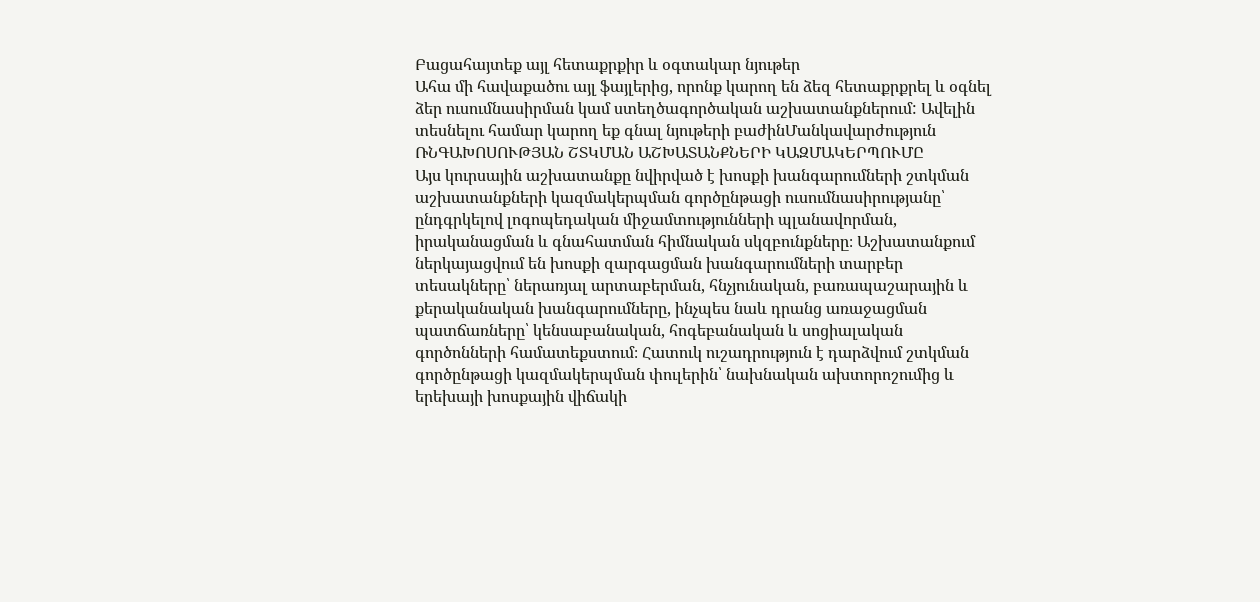Բացահայտեք այլ հետաքրքիր և օգտակար նյութեր
Ահա մի հավաքածու այլ ֆայլերից, որոնք կարող են ձեզ հետաքրքրել և օգնել ձեր ուսումնասիրման կամ ստեղծագործական աշխատանքներում: Ավելին տեսնելու համար կարող եք գնալ նյութերի բաժինՄանկավարժություն
ՌՆԳԱԽՈՍՈՒԹՅԱՆ ՇՏԿՄԱՆ ԱՇԽԱՏԱՆՔՆԵՐԻ ԿԱԶՄԱԿԵՐՊՈՒՄԸ
Այս կուրսային աշխատանքը նվիրված է խոսքի խանգարումների շտկման աշխատանքների կազմակերպման գործընթացի ուսումնասիրությանը՝ ընդգրկելով լոգոպեդական միջամտությունների պլանավորման, իրականացման և գնահատման հիմնական սկզբունքները։ Աշխատանքում ներկայացվում են խոսքի զարգացման խանգարումների տարբեր տեսակները՝ ներառյալ արտաբերման, հնչյունական, բառապաշարային և քերականական խանգարումները, ինչպես նաև դրանց առաջացման պատճառները՝ կենսաբանական, հոգեբանական և սոցիալական գործոնների համատեքստում։ Հատուկ ուշադրություն է դարձվում շտկման գործընթացի կազմակերպման փուլերին՝ նախնական ախտորոշումից և երեխայի խոսքային վիճակի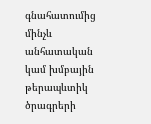գնահատումից մինչև անհատական կամ խմբային թերապևտիկ ծրագրերի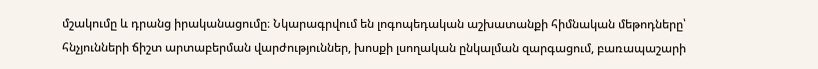մշակումը և դրանց իրականացումը։ Նկարագրվում են լոգոպեդական աշխատանքի հիմնական մեթոդները՝ հնչյունների ճիշտ արտաբերման վարժություններ, խոսքի լսողական ընկալման զարգացում, բառապաշարի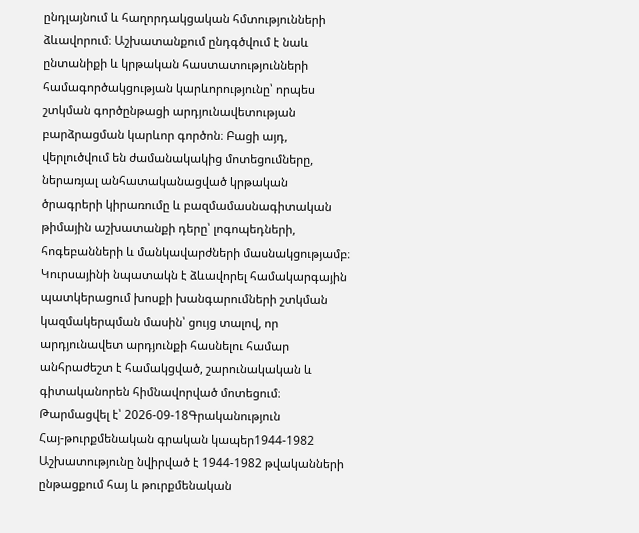ընդլայնում և հաղորդակցական հմտությունների ձևավորում։ Աշխատանքում ընդգծվում է նաև ընտանիքի և կրթական հաստատությունների համագործակցության կարևորությունը՝ որպես շտկման գործընթացի արդյունավետության բարձրացման կարևոր գործոն։ Բացի այդ, վերլուծվում են ժամանակակից մոտեցումները, ներառյալ անհատականացված կրթական ծրագրերի կիրառումը և բազմամասնագիտական թիմային աշխատանքի դերը՝ լոգոպեդների, հոգեբանների և մանկավարժների մասնակցությամբ։ Կուրսայինի նպատակն է ձևավորել համակարգային պատկերացում խոսքի խանգարումների շտկման կազմակերպման մասին՝ ցույց տալով, որ արդյունավետ արդյունքի հասնելու համար անհրաժեշտ է համակցված, շարունակական և գիտականորեն հիմնավորված մոտեցում։
Թարմացվել է՝ 2026-09-18Գրականություն
Հայ-թուրքմենական գրական կապեր1944-1982
Աշխատությունը նվիրված է 1944-1982 թվականների ընթացքում հայ և թուրքմենական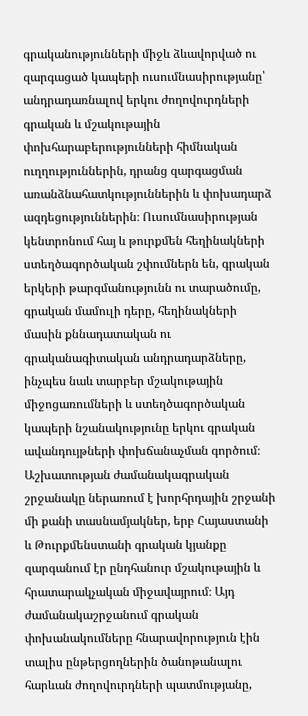գրականությունների միջև ձևավորված ու զարգացած կապերի ուսումնասիրությանը՝ անդրադառնալով երկու ժողովուրդների գրական և մշակութային փոխհարաբերությունների հիմնական ուղղություններին, դրանց զարգացման առանձնահատկություններին և փոխադարձ ազդեցություններին։ Ուսումնասիրության կենտրոնում հայ և թուրքմեն հեղինակների ստեղծագործական շփումներն են, գրական երկերի թարգմանությունն ու տարածումը, գրական մամուլի դերը, հեղինակների մասին քննադատական ու գրականագիտական անդրադարձները, ինչպես նաև տարբեր մշակութային միջոցառումների և ստեղծագործական կապերի նշանակությունը երկու գրական ավանդույթների փոխճանաչման գործում։ Աշխատության ժամանակագրական շրջանակը ներառում է խորհրդային շրջանի մի քանի տասնամյակներ, երբ Հայաստանի և Թուրքմենստանի գրական կյանքը զարգանում էր ընդհանուր մշակութային և հրատարակչական միջավայրում։ Այդ ժամանակաշրջանում գրական փոխանակումները հնարավորություն էին տալիս ընթերցողներին ծանոթանալու հարևան ժողովուրդների պատմությանը,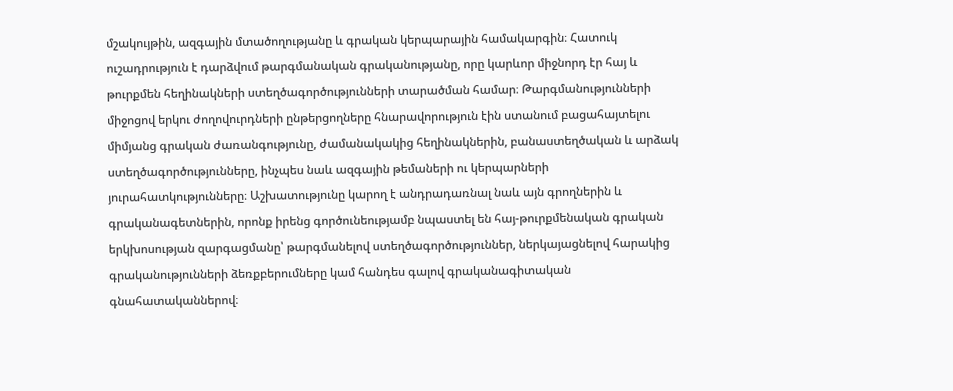մշակույթին, ազգային մտածողությանը և գրական կերպարային համակարգին։ Հատուկ ուշադրություն է դարձվում թարգմանական գրականությանը, որը կարևոր միջնորդ էր հայ և թուրքմեն հեղինակների ստեղծագործությունների տարածման համար։ Թարգմանությունների միջոցով երկու ժողովուրդների ընթերցողները հնարավորություն էին ստանում բացահայտելու միմյանց գրական ժառանգությունը, ժամանակակից հեղինակներին, բանաստեղծական և արձակ ստեղծագործությունները, ինչպես նաև ազգային թեմաների ու կերպարների յուրահատկությունները։ Աշխատությունը կարող է անդրադառնալ նաև այն գրողներին և գրականագետներին, որոնք իրենց գործունեությամբ նպաստել են հայ-թուրքմենական գրական երկխոսության զարգացմանը՝ թարգմանելով ստեղծագործություններ, ներկայացնելով հարակից գրականությունների ձեռքբերումները կամ հանդես գալով գրականագիտական գնահատականներով։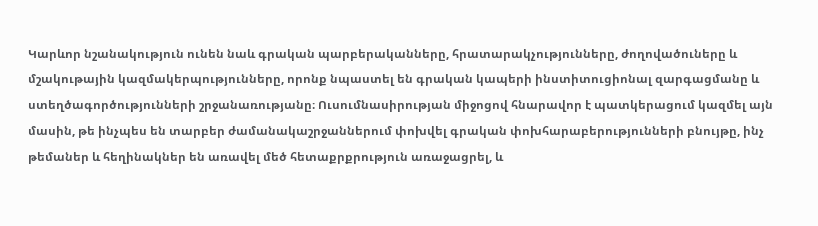Կարևոր նշանակություն ունեն նաև գրական պարբերականները, հրատարակչությունները, ժողովածուները և մշակութային կազմակերպությունները, որոնք նպաստել են գրական կապերի ինստիտուցիոնալ զարգացմանը և ստեղծագործությունների շրջանառությանը։ Ուսումնասիրության միջոցով հնարավոր է պատկերացում կազմել այն մասին, թե ինչպես են տարբեր ժամանակաշրջաններում փոխվել գրական փոխհարաբերությունների բնույթը, ինչ թեմաներ և հեղինակներ են առավել մեծ հետաքրքրություն առաջացրել, և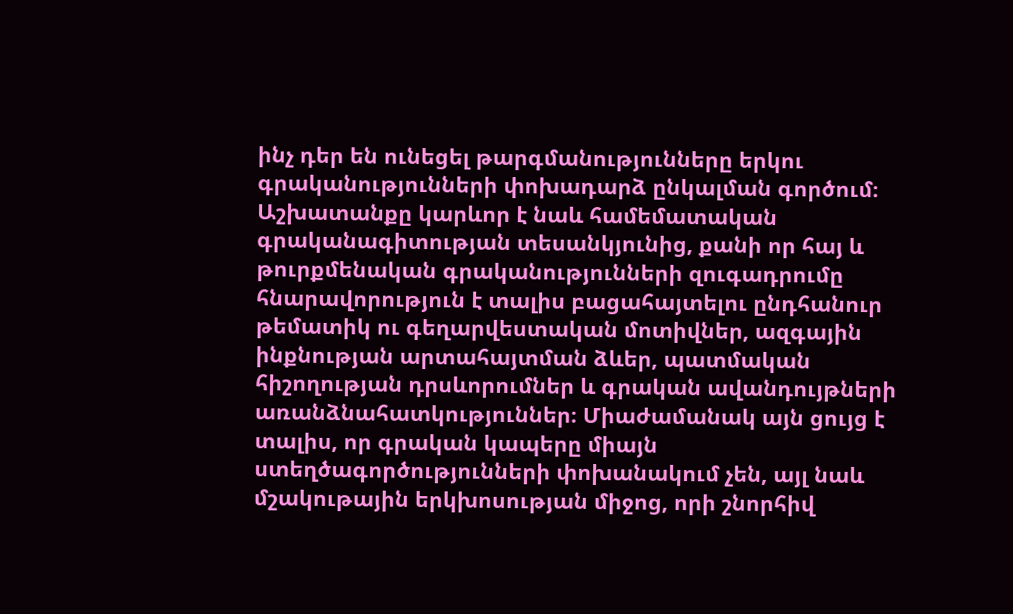ինչ դեր են ունեցել թարգմանությունները երկու գրականությունների փոխադարձ ընկալման գործում։ Աշխատանքը կարևոր է նաև համեմատական գրականագիտության տեսանկյունից, քանի որ հայ և թուրքմենական գրականությունների զուգադրումը հնարավորություն է տալիս բացահայտելու ընդհանուր թեմատիկ ու գեղարվեստական մոտիվներ, ազգային ինքնության արտահայտման ձևեր, պատմական հիշողության դրսևորումներ և գրական ավանդույթների առանձնահատկություններ։ Միաժամանակ այն ցույց է տալիս, որ գրական կապերը միայն ստեղծագործությունների փոխանակում չեն, այլ նաև մշակութային երկխոսության միջոց, որի շնորհիվ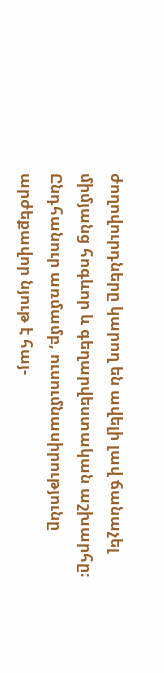ժողովուրդները կարող են ավելի լավ ճանաչել միմյանց հոգևոր և գեղարվեստական աշխարհը։ Ընդհանուր առմամբ, ուսումնասիրությունը արժեքավոր նյութ է հայ-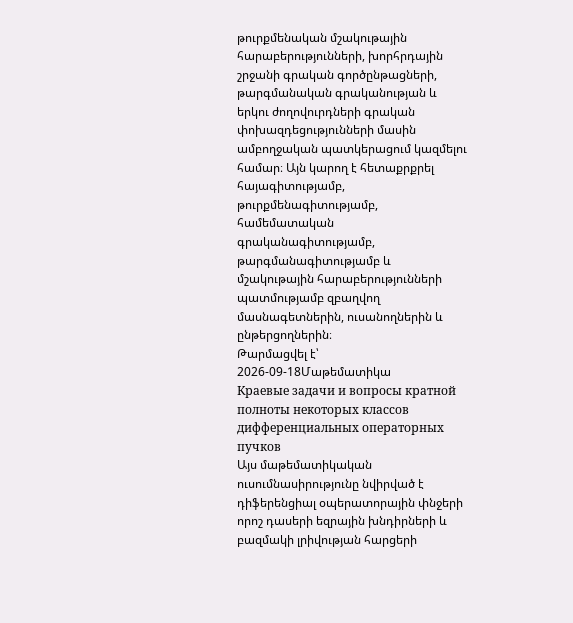թուրքմենական մշակութային հարաբերությունների, խորհրդային շրջանի գրական գործընթացների, թարգմանական գրականության և երկու ժողովուրդների գրական փոխազդեցությունների մասին ամբողջական պատկերացում կազմելու համար։ Այն կարող է հետաքրքրել հայագիտությամբ, թուրքմենագիտությամբ, համեմատական գրականագիտությամբ, թարգմանագիտությամբ և մշակութային հարաբերությունների պատմությամբ զբաղվող մասնագետներին, ուսանողներին և ընթերցողներին։
Թարմացվել է՝ 2026-09-18Մաթեմատիկա
Краевые задачи и вопросы кратной полноты некоторых классов дифференциальных операторных пучков
Այս մաթեմատիկական ուսումնասիրությունը նվիրված է դիֆերենցիալ օպերատորային փնջերի որոշ դասերի եզրային խնդիրների և բազմակի լրիվության հարցերի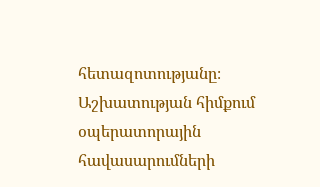հետազոտությանը։ Աշխատության հիմքում օպերատորային հավասարումների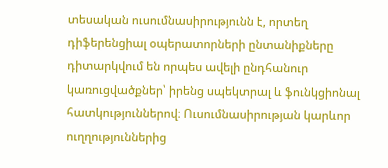տեսական ուսումնասիրությունն է, որտեղ դիֆերենցիալ օպերատորների ընտանիքները դիտարկվում են որպես ավելի ընդհանուր կառուցվածքներ՝ իրենց սպեկտրալ և ֆունկցիոնալ հատկություններով։ Ուսումնասիրության կարևոր ուղղություններից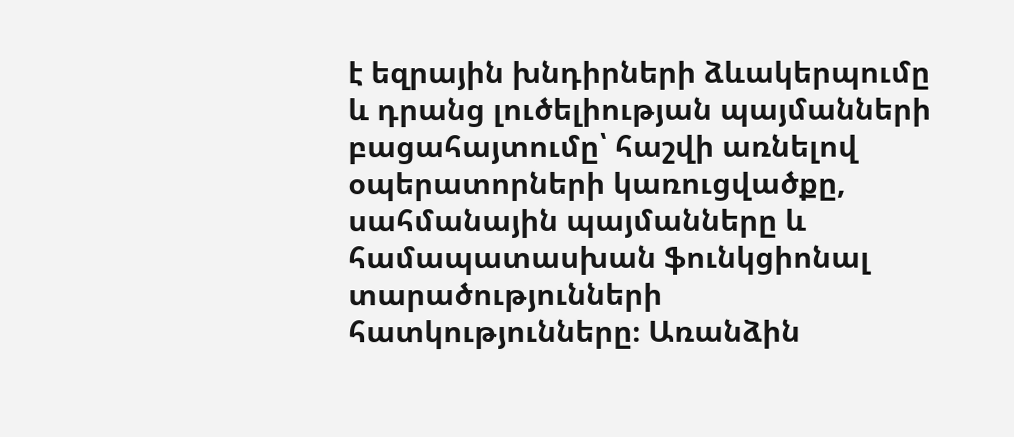է եզրային խնդիրների ձևակերպումը և դրանց լուծելիության պայմանների բացահայտումը՝ հաշվի առնելով օպերատորների կառուցվածքը, սահմանային պայմանները և համապատասխան ֆունկցիոնալ տարածությունների հատկությունները։ Առանձին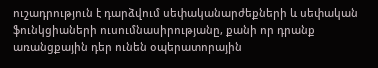ուշադրություն է դարձվում սեփականարժեքների և սեփական ֆունկցիաների ուսումնասիրությանը, քանի որ դրանք առանցքային դեր ունեն օպերատորային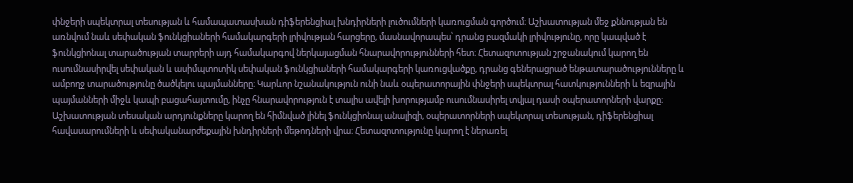փնջերի սպեկտրալ տեսության և համապատասխան դիֆերենցիալ խնդիրների լուծումների կառուցման գործում։ Աշխատության մեջ քննության են առնվում նաև սեփական ֆունկցիաների համակարգերի լրիվության հարցերը, մասնավորապես՝ դրանց բազմակի լրիվությունը, որը կապված է ֆունկցիոնալ տարածության տարրերի այդ համակարգով ներկայացման հնարավորությունների հետ։ Հետազոտության շրջանակում կարող են ուսումնասիրվել սեփական և ասիմպտոտիկ սեփական ֆունկցիաների համակարգերի կառուցվածքը, դրանց գեներացրած ենթատարածությունները և ամբողջ տարածությունը ծածկելու պայմանները։ Կարևոր նշանակություն ունի նաև օպերատորային փնջերի սպեկտրալ հատկությունների և եզրային պայմանների միջև կապի բացահայտումը, ինչը հնարավորություն է տալիս ավելի խորությամբ ուսումնասիրել տվյալ դասի օպերատորների վարքը։ Աշխատության տեսական արդյունքները կարող են հիմնված լինել ֆունկցիոնալ անալիզի, օպերատորների սպեկտրալ տեսության, դիֆերենցիալ հավասարումների և սեփականարժեքային խնդիրների մեթոդների վրա։ Հետազոտությունը կարող է ներառել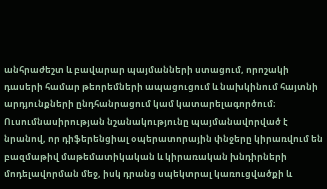անհրաժեշտ և բավարար պայմանների ստացում, որոշակի դասերի համար թեորեմների ապացուցում և նախկինում հայտնի արդյունքների ընդհանրացում կամ կատարելագործում։ Ուսումնասիրության նշանակությունը պայմանավորված է նրանով, որ դիֆերենցիալ օպերատորային փնջերը կիրառվում են բազմաթիվ մաթեմատիկական և կիրառական խնդիրների մոդելավորման մեջ, իսկ դրանց սպեկտրալ կառուցվածքի և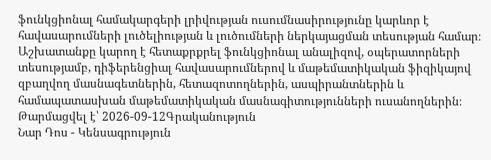ֆունկցիոնալ համակարգերի լրիվության ուսումնասիրությունը կարևոր է հավասարումների լուծելիության և լուծումների ներկայացման տեսության համար։ Աշխատանքը կարող է հետաքրքրել ֆունկցիոնալ անալիզով, օպերատորների տեսությամբ, դիֆերենցիալ հավասարումներով և մաթեմատիկական ֆիզիկայով զբաղվող մասնագետներին, հետազոտողներին, ասպիրանտներին և համապատասխան մաթեմատիկական մասնագիտությունների ուսանողներին։
Թարմացվել է՝ 2026-09-12Գրականություն
Նար Դոս - Կենսագրություն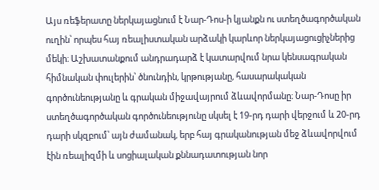Այս ռեֆերատը ներկայացնում է Նար-Դոս-ի կյանքն ու ստեղծագործական ուղին՝ որպես հայ ռեալիստական արձակի կարևոր ներկայացուցիչներից մեկի։ Աշխատանքում անդրադարձ է կատարվում նրա կենսագրական հիմնական փուլերին՝ ծնունդին, կրթությանը, հասարակական գործունեությանը և գրական միջավայրում ձևավորմանը։ Նար-Դոսը իր ստեղծագործական գործունեությունը սկսել է 19-րդ դարի վերջում և 20-րդ դարի սկզբում՝ այն ժամանակ, երբ հայ գրականության մեջ ձևավորվում էին ռեալիզմի և սոցիալական քննադատության նոր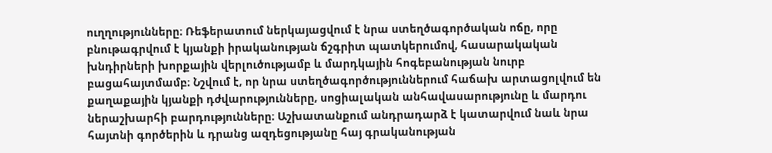ուղղությունները։ Ռեֆերատում ներկայացվում է նրա ստեղծագործական ոճը, որը բնութագրվում է կյանքի իրականության ճշգրիտ պատկերումով, հասարակական խնդիրների խորքային վերլուծությամբ և մարդկային հոգեբանության նուրբ բացահայտմամբ։ Նշվում է, որ նրա ստեղծագործություններում հաճախ արտացոլվում են քաղաքային կյանքի դժվարությունները, սոցիալական անհավասարությունը և մարդու ներաշխարհի բարդությունները։ Աշխատանքում անդրադարձ է կատարվում նաև նրա հայտնի գործերին և դրանց ազդեցությանը հայ գրականության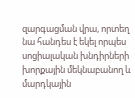զարգացման վրա, որտեղ նա հանդես է եկել որպես սոցիալական խնդիրների խորքային մեկնաբանող և մարդկային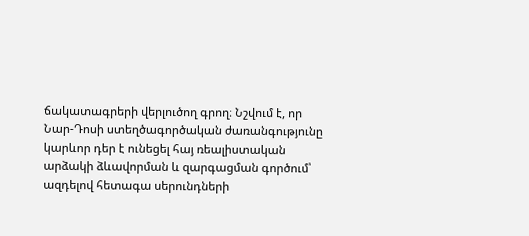ճակատագրերի վերլուծող գրող։ Նշվում է, որ Նար-Դոսի ստեղծագործական ժառանգությունը կարևոր դեր է ունեցել հայ ռեալիստական արձակի ձևավորման և զարգացման գործում՝ ազդելով հետագա սերունդների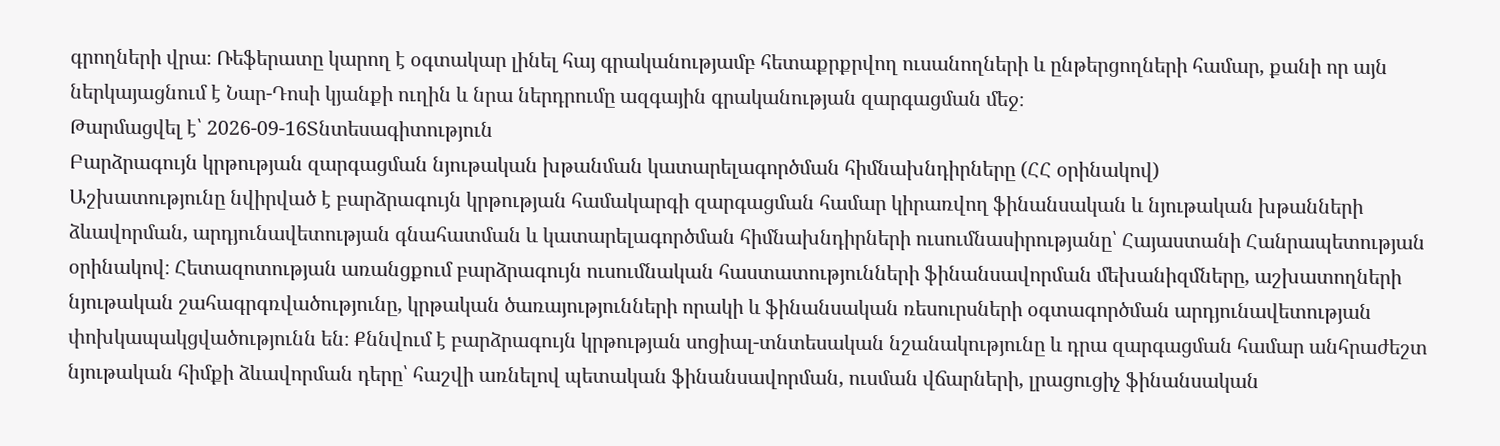գրողների վրա։ Ռեֆերատը կարող է օգտակար լինել հայ գրականությամբ հետաքրքրվող ուսանողների և ընթերցողների համար, քանի որ այն ներկայացնում է Նար-Դոսի կյանքի ուղին և նրա ներդրումը ազգային գրականության զարգացման մեջ։
Թարմացվել է՝ 2026-09-16Տնտեսագիտություն
Բարձրագույն կրթության զարգացման նյութական խթանման կատարելագործման հիմնախնդիրները (ՀՀ օրինակով)
Աշխատությունը նվիրված է բարձրագույն կրթության համակարգի զարգացման համար կիրառվող ֆինանսական և նյութական խթանների ձևավորման, արդյունավետության գնահատման և կատարելագործման հիմնախնդիրների ուսումնասիրությանը՝ Հայաստանի Հանրապետության օրինակով։ Հետազոտության առանցքում բարձրագույն ուսումնական հաստատությունների ֆինանսավորման մեխանիզմները, աշխատողների նյութական շահագրգռվածությունը, կրթական ծառայությունների որակի և ֆինանսական ռեսուրսների օգտագործման արդյունավետության փոխկապակցվածությունն են։ Քննվում է բարձրագույն կրթության սոցիալ-տնտեսական նշանակությունը և դրա զարգացման համար անհրաժեշտ նյութական հիմքի ձևավորման դերը՝ հաշվի առնելով պետական ֆինանսավորման, ուսման վճարների, լրացուցիչ ֆինանսական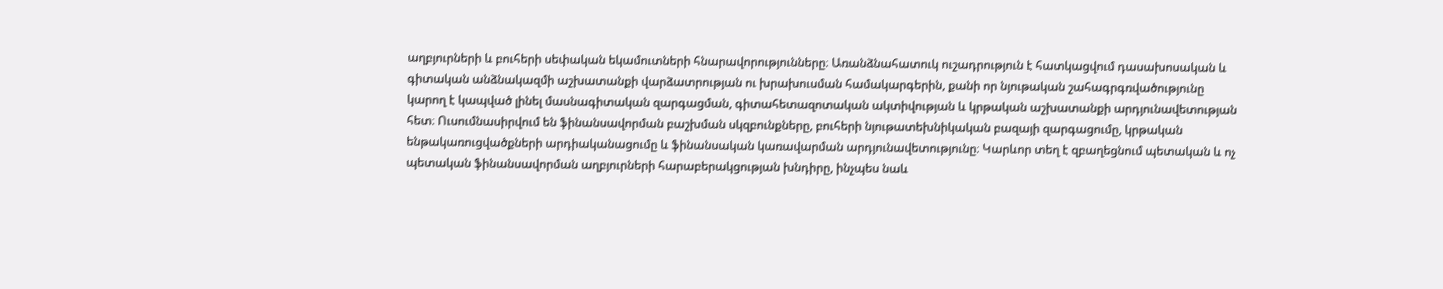աղբյուրների և բուհերի սեփական եկամուտների հնարավորությունները։ Առանձնահատուկ ուշադրություն է հատկացվում դասախոսական և գիտական անձնակազմի աշխատանքի վարձատրության ու խրախուսման համակարգերին, քանի որ նյութական շահագրգռվածությունը կարող է կապված լինել մասնագիտական զարգացման, գիտահետազոտական ակտիվության և կրթական աշխատանքի արդյունավետության հետ։ Ուսումնասիրվում են ֆինանսավորման բաշխման սկզբունքները, բուհերի նյութատեխնիկական բազայի զարգացումը, կրթական ենթակառուցվածքների արդիականացումը և ֆինանսական կառավարման արդյունավետությունը։ Կարևոր տեղ է զբաղեցնում պետական և ոչ պետական ֆինանսավորման աղբյուրների հարաբերակցության խնդիրը, ինչպես նաև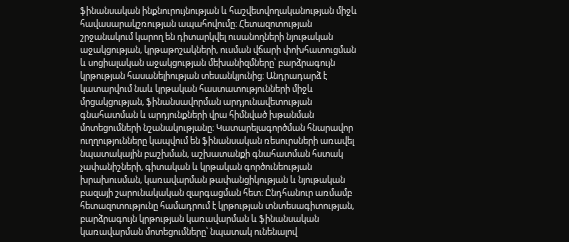ֆինանսական ինքնուրույնության և հաշվետվողականության միջև հավասարակշռության ապահովումը։ Հետազոտության շրջանակում կարող են դիտարկվել ուսանողների նյութական աջակցության, կրթաթոշակների, ուսման վճարի փոխհատուցման և սոցիալական աջակցության մեխանիզմները՝ բարձրագույն կրթության հասանելիության տեսանկյունից։ Անդրադարձ է կատարվում նաև կրթական հաստատությունների միջև մրցակցության, ֆինանսավորման արդյունավետության գնահատման և արդյունքների վրա հիմնված խթանման մոտեցումների նշանակությանը։ Կատարելագործման հնարավոր ուղղությունները կապվում են ֆինանսական ռեսուրսների առավել նպատակային բաշխման, աշխատանքի գնահատման հստակ չափանիշների, գիտական և կրթական գործունեության խրախուսման, կառավարման թափանցիկության և նյութական բազայի շարունակական զարգացման հետ։ Ընդհանուր առմամբ հետազոտությունը համադրում է կրթության տնտեսագիտության, բարձրագույն կրթության կառավարման և ֆինանսական կառավարման մոտեցումները՝ նպատակ ունենալով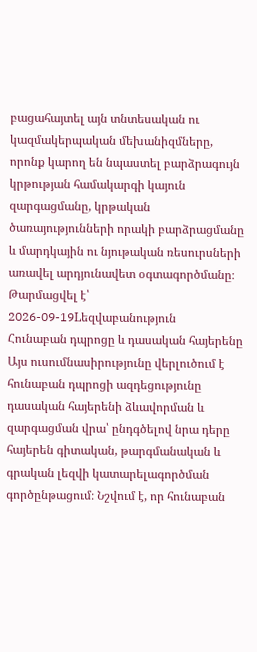բացահայտել այն տնտեսական ու կազմակերպական մեխանիզմները, որոնք կարող են նպաստել բարձրագույն կրթության համակարգի կայուն զարգացմանը, կրթական ծառայությունների որակի բարձրացմանը և մարդկային ու նյութական ռեսուրսների առավել արդյունավետ օգտագործմանը։
Թարմացվել է՝ 2026-09-19Lեզվաբանություն
Հունաբան դպրոցը և դասական հայերենը
Այս ուսումնասիրությունը վերլուծում է հունաբան դպրոցի ազդեցությունը դասական հայերենի ձևավորման և զարգացման վրա՝ ընդգծելով նրա դերը հայերեն գիտական, թարգմանական և գրական լեզվի կատարելագործման գործընթացում։ Նշվում է, որ հունաբան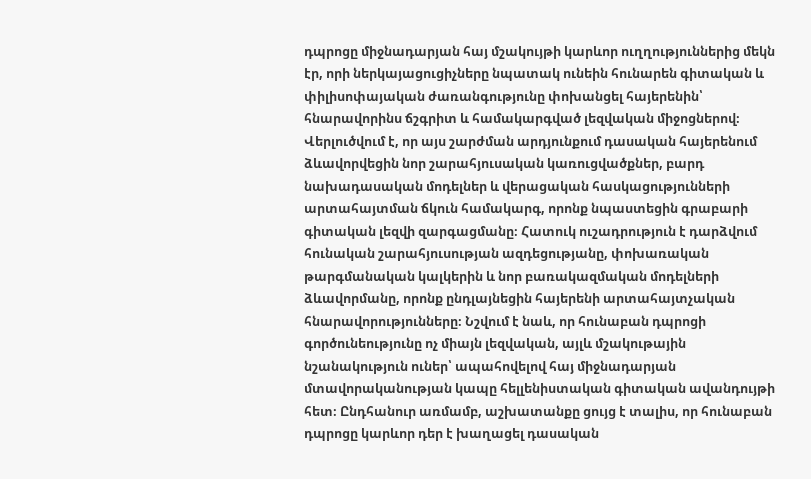դպրոցը միջնադարյան հայ մշակույթի կարևոր ուղղություններից մեկն էր, որի ներկայացուցիչները նպատակ ունեին հունարեն գիտական և փիլիսոփայական ժառանգությունը փոխանցել հայերենին՝ հնարավորինս ճշգրիտ և համակարգված լեզվական միջոցներով։ Վերլուծվում է, որ այս շարժման արդյունքում դասական հայերենում ձևավորվեցին նոր շարահյուսական կառուցվածքներ, բարդ նախադասական մոդելներ և վերացական հասկացությունների արտահայտման ճկուն համակարգ, որոնք նպաստեցին գրաբարի գիտական լեզվի զարգացմանը։ Հատուկ ուշադրություն է դարձվում հունական շարահյուսության ազդեցությանը, փոխառական թարգմանական կալկերին և նոր բառակազմական մոդելների ձևավորմանը, որոնք ընդլայնեցին հայերենի արտահայտչական հնարավորությունները։ Նշվում է նաև, որ հունաբան դպրոցի գործունեությունը ոչ միայն լեզվական, այլև մշակութային նշանակություն ուներ՝ ապահովելով հայ միջնադարյան մտավորականության կապը հելլենիստական գիտական ավանդույթի հետ։ Ընդհանուր առմամբ, աշխատանքը ցույց է տալիս, որ հունաբան դպրոցը կարևոր դեր է խաղացել դասական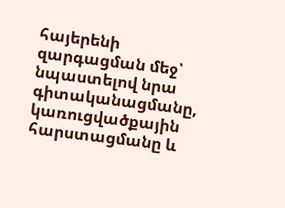հայերենի զարգացման մեջ՝ նպաստելով նրա գիտականացմանը, կառուցվածքային հարստացմանը և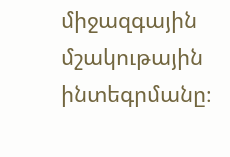միջազգային մշակութային ինտեգրմանը։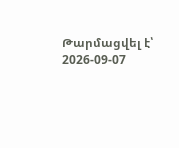Թարմացվել է՝ 2026-09-07